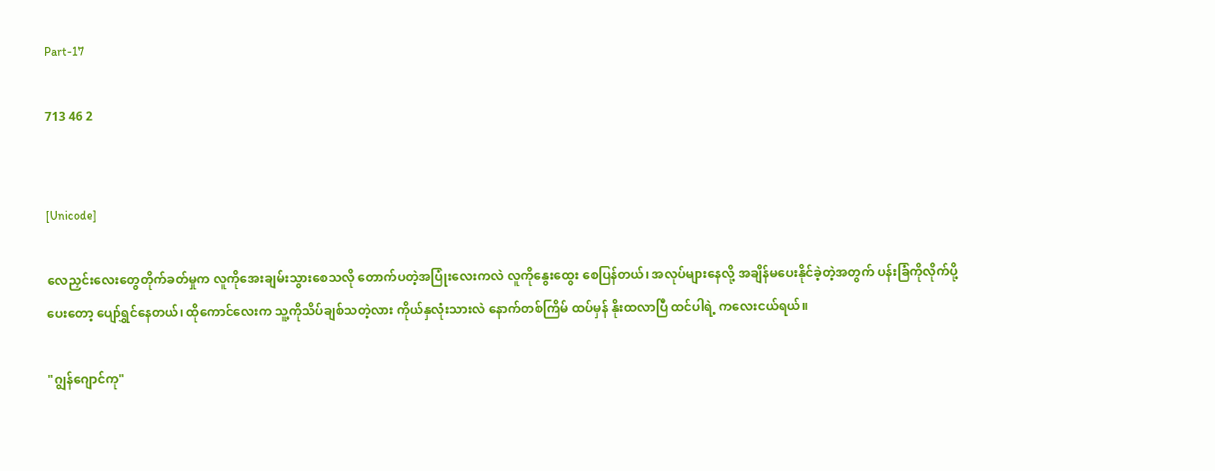Part-17

713 46 2


[Unicode]

လေညှင်းလေးတွေတိုက်ခတ်မှုက လူကိုအေးချမ်းသွားစေသလို တောက်ပတဲ့အပြုံးလေးကလဲ လူကိုနွေးထွေး စေပြန်တယ်၊ အလုပ်များနေလို့ အချိန်မပေးနိုင်ခဲ့တဲ့အတွက် ပန်းခြံကိုလိုက်ပို့ပေးတော့ ပျော်ရွှင်နေတယ်၊ ထိုကောင်လေးက သူ့ကိုသိပ်ချစ်သတဲ့လား ကိုယ်နှလုံးသားလဲ နောက်တစ်ကြိမ် ထပ်မှန် နိုးထလာပြီ ထင်ပါရဲ့ ကလေးငယ်ရယ်။

"ဂျွန်ဂျောင်ကု"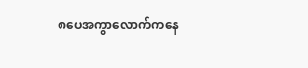၈ပေအကွာလောက်ကနေ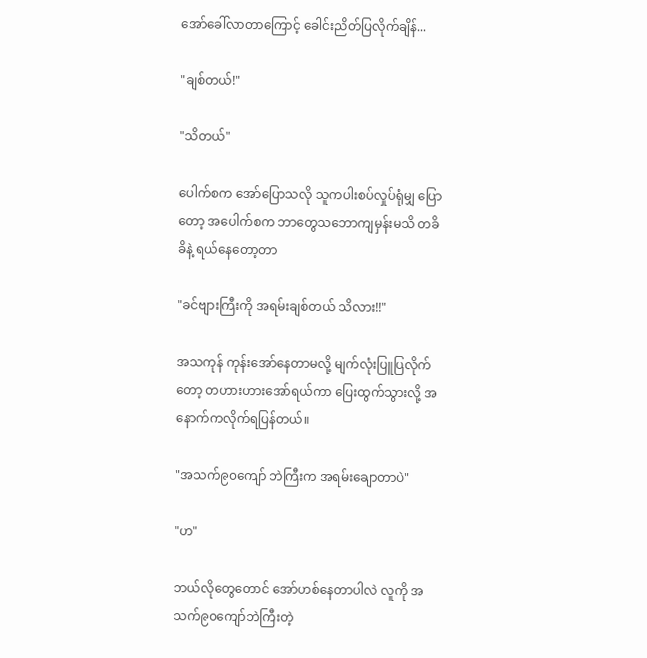အော်ခေါ်လာတာကြောင့် ခေါင်းညိတ်ပြလိုက်ချိန်...

"ချစ်တယ်!"

"သိတယ်"

ပေါက်စက အော်ပြောသလို သူကပါးစပ်လှုပ်ရုံမျှ ပြောတော့ အပေါက်စက ဘာတွေသဘောကျမှန်းမသိ တခိခိနဲ့ ရယ်နေတော့တာ

"ခင်ဗျားကြီးကို အရမ်းချစ်တယ် သိလား!!"

အသကုန် ကုန်းအော်နေတာမလို့ မျက်လုံးပြူပြလိုက်တော့ တဟားဟားအော်ရယ်ကာ ပြေးထွက်သွားလို့ အနောက်ကလိုက်ရပြန်တယ်။

"အသက်၉၀ကျော် ဘဲကြီးက အရမ်းချောတာပဲ"

"ဟ"

ဘယ်လိုတွေတောင် အော်ဟစ်နေတာပါလဲ လူကို အသက်၉၀ကျော်ဘဲကြီးတဲ့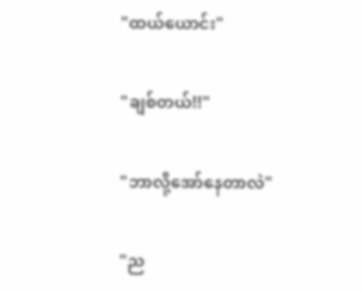"ထယ်ယောင်း"

"ချစ်တယ်!!"

"ဘာလို့အော်နေတာလဲ"

"ည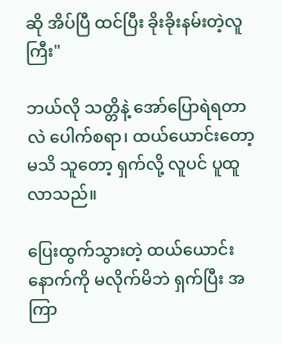ဆို အိပ်ပြီ ထင်ပြီး ခိုးခိုးနမ်းတဲ့လူကြီး"

ဘယ်လို သတ္တိနဲ့ အော်ပြောရဲရတာလဲ ပေါက်စရာ၊ ထယ်ယောင်းတော့ မသိ သူတော့ ရှက်လို့ လူပင် ပူထူလာသည်။

ပြေးထွက်သွားတဲ့ ထယ်ယောင်းနောက်ကို မလိုက်မိဘဲ ရှက်ပြီး အကြာ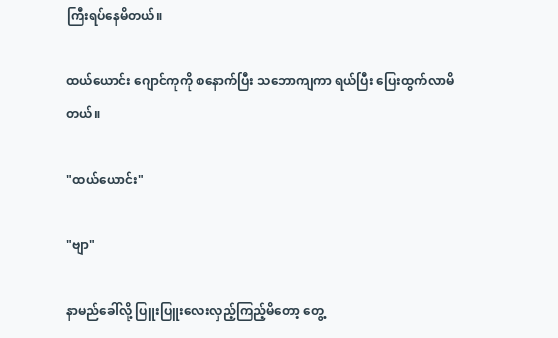ကြီးရပ်နေမိတယ်။

ထယ်ယောင်း ဂျောင်ကုကို စနောက်ပြီး သဘောကျကာ ရယ်ပြီး ပြေးထွက်လာမိတယ်။

"ထယ်ယောင်း"

"ဗျာ"

နာမည်ခေါ်လို့ ပြူးပြူးလေးလှည့်ကြည့်မိတော့ တွေ့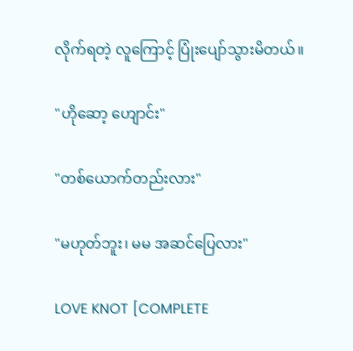လိုက်ရတဲ့ လူကြောင့် ပြုံးပျော်သွားမိတယ်။

"ဟိုဆော့ ဟျောင်း"

"တစ်ယောက်တည်းလား"

"မဟုတ်ဘူး၊ မမ အဆင်ပြေလား"

LOVE KNOT [COMPLETE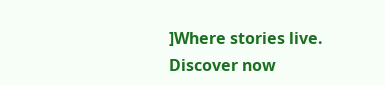]Where stories live. Discover now